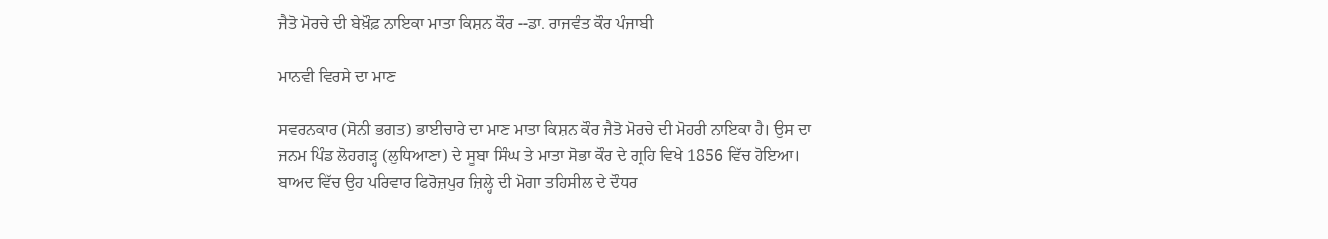ਜੈਤੋ ਮੋਰਚੇ ਦੀ ਬੇਖ਼ੌਫ਼ ਨਾਇਕਾ ਮਾਤਾ ਕਿਸ਼ਨ ਕੌਰ --ਡਾ. ਰਾਜਵੰਤ ਕੌਰ ਪੰਜਾਬੀ

ਮਾਨਵੀ ਵਿਰਸੇ ਦਾ ਮਾਣ

ਸਵਰਨਕਾਰ (ਸੋਨੀ ਭਗਤ) ਭਾਈਚਾਰੇ ਦਾ ਮਾਣ ਮਾਤਾ ਕਿਸ਼ਨ ਕੌਰ ਜੈਤੋ ਮੋਰਚੇ ਦੀ ਮੋਹਰੀ ਨਾਇਕਾ ਹੈ। ਉਸ ਦਾ ਜਨਮ ਪਿੰਡ ਲੋਹਗੜ੍ਹ (ਲੁਧਿਆਣਾ) ਦੇ ਸੂਬਾ ਸਿੰਘ ਤੇ ਮਾਤਾ ਸੋਭਾ ਕੌਰ ਦੇ ਗ੍ਰਹਿ ਵਿਖੇ 1856 ਵਿੱਚ ਹੋਇਆ। ਬਾਅਦ ਵਿੱਚ ਉਹ ਪਰਿਵਾਰ ਫਿਰੋਜ਼ਪੁਰ ਜ਼ਿਲ੍ਹੇ ਦੀ ਮੋਗਾ ਤਹਿਸੀਲ ਦੇ ਦੌਧਰ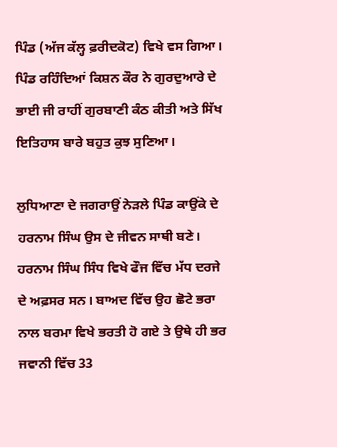ਪਿੰਡ (ਅੱਜ ਕੱਲ੍ਹ ਫ਼ਰੀਦਕੋਟ) ਵਿਖੇ ਵਸ ਗਿਆ। ਪਿੰਡ ਰਹਿੰਦਿਆਂ ਕਿਸ਼ਨ ਕੌਰ ਨੇ ਗੁਰਦੁਆਰੇ ਦੇ ਭਾਈ ਜੀ ਰਾਹੀਂ ਗੁਰਬਾਣੀ ਕੰਠ ਕੀਤੀ ਅਤੇ ਸਿੱਖ ਇਤਿਹਾਸ ਬਾਰੇ ਬਹੁਤ ਕੁਝ ਸੁਣਿਆ।

ਲੁਧਿਆਣਾ ਦੇ ਜਗਰਾਉਂ ਨੇੜਲੇ ਪਿੰਡ ਕਾਉਂਕੇ ਦੇ ਹਰਨਾਮ ਸਿੰਘ ਉਸ ਦੇ ਜੀਵਨ ਸਾਥੀ ਬਣੇ। ਹਰਨਾਮ ਸਿੰਘ ਸਿੰਧ ਵਿਖੇ ਫੌਜ ਵਿੱਚ ਮੱਧ ਦਰਜੇ ਦੇ ਅਫ਼ਸਰ ਸਨ। ਬਾਅਦ ਵਿੱਚ ਉਹ ਛੋਟੇ ਭਰਾ ਨਾਲ ਬਰਮਾ ਵਿਖੇ ਭਰਤੀ ਹੋ ਗਏ ਤੇ ਉਥੇ ਹੀ ਭਰ ਜਵਾਨੀ ਵਿੱਚ 33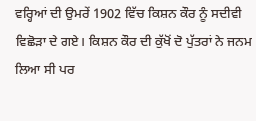ਵਰ੍ਹਿਆਂ ਦੀ ਉਮਰੇਂ 1902 ਵਿੱਚ ਕਿਸ਼ਨ ਕੌਰ ਨੂੰ ਸਦੀਵੀ ਵਿਛੋੜਾ ਦੇ ਗਏ। ਕਿਸ਼ਨ ਕੌਰ ਦੀ ਕੁੱਖੋਂ ਦੋ ਪੁੱਤਰਾਂ ਨੇ ਜਨਮ ਲਿਆ ਸੀ ਪਰ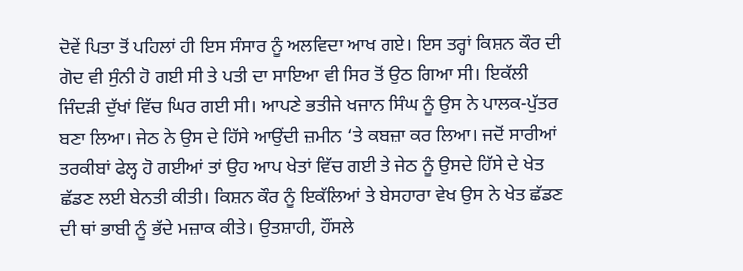ਦੋਵੇਂ ਪਿਤਾ ਤੋਂ ਪਹਿਲਾਂ ਹੀ ਇਸ ਸੰਸਾਰ ਨੂੰ ਅਲਵਿਦਾ ਆਖ ਗਏ। ਇਸ ਤਰ੍ਹਾਂ ਕਿਸ਼ਨ ਕੌਰ ਦੀ ਗੋਦ ਵੀ ਸੁੰਨੀ ਹੋ ਗਈ ਸੀ ਤੇ ਪਤੀ ਦਾ ਸਾਇਆ ਵੀ ਸਿਰ ਤੋਂ ਉਠ ਗਿਆ ਸੀ। ਇਕੱਲੀ ਜਿੰਦੜੀ ਦੁੱਖਾਂ ਵਿੱਚ ਘਿਰ ਗਈ ਸੀ। ਆਪਣੇ ਭਤੀਜੇ ਖਜਾਨ ਸਿੰਘ ਨੂੰ ਉਸ ਨੇ ਪਾਲਕ-ਪੁੱਤਰ ਬਣਾ ਲਿਆ। ਜੇਠ ਨੇ ਉਸ ਦੇ ਹਿੱਸੇ ਆਉਂਦੀ ਜ਼ਮੀਨ ‘ਤੇ ਕਬਜ਼ਾ ਕਰ ਲਿਆ। ਜਦੋਂ ਸਾਰੀਆਂ ਤਰਕੀਬਾਂ ਫੇਲ੍ਹ ਹੋ ਗਈਆਂ ਤਾਂ ਉਹ ਆਪ ਖੇਤਾਂ ਵਿੱਚ ਗਈ ਤੇ ਜੇਠ ਨੂੰ ਉਸਦੇ ਹਿੱਸੇ ਦੇ ਖੇਤ ਛੱਡਣ ਲਈ ਬੇਨਤੀ ਕੀਤੀ। ਕਿਸ਼ਨ ਕੌਰ ਨੂੰ ਇਕੱਲਿਆਂ ਤੇ ਬੇਸਹਾਰਾ ਵੇਖ ਉਸ ਨੇ ਖੇਤ ਛੱਡਣ ਦੀ ਥਾਂ ਭਾਬੀ ਨੂੰ ਭੱਦੇ ਮਜ਼ਾਕ ਕੀਤੇ। ਉਤਸ਼ਾਹੀ, ਹੌਂਸਲੇ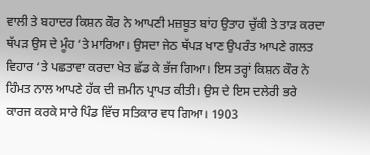ਵਾਲੀ ਤੇ ਬਹਾਦਰ ਕਿਸ਼ਨ ਕੌਰ ਨੇ ਆਪਣੀ ਮਜ਼ਬੂਤ ਬਾਂਹ ਉਤਾਹ ਚੁੱਕੀ ਤੇ ਤਾੜ ਕਰਦਾ ਥੱਪੜ ਉਸ ਦੇ ਮੂੰਹ ‘ਤੇ ਮਾਰਿਆ। ਉਸਦਾ ਜੇਠ ਥੱਪੜ ਖਾਣ ਉਪਰੰਤ ਆਪਣੇ ਗਲਤ ਵਿਹਾਰ ‘ਤੇ ਪਛਤਾਵਾ ਕਰਦਾ ਖੇਤ ਛੱਡ ਕੇ ਭੱਜ ਗਿਆ। ਇਸ ਤਰ੍ਹਾਂ ਕਿਸ਼ਨ ਕੌਰ ਨੇ ਹਿੰਮਤ ਨਾਲ ਆਪਣੇ ਹੱਕ ਦੀ ਜ਼ਮੀਨ ਪ੍ਰਾਪਤ ਕੀਤੀ। ਉਸ ਦੇ ਇਸ ਦਲੇਰੀ ਭਰੇ ਕਾਰਜ ਕਰਕੇ ਸਾਰੇ ਪਿੰਡ ਵਿੱਚ ਸਤਿਕਾਰ ਵਧ ਗਿਆ। 1903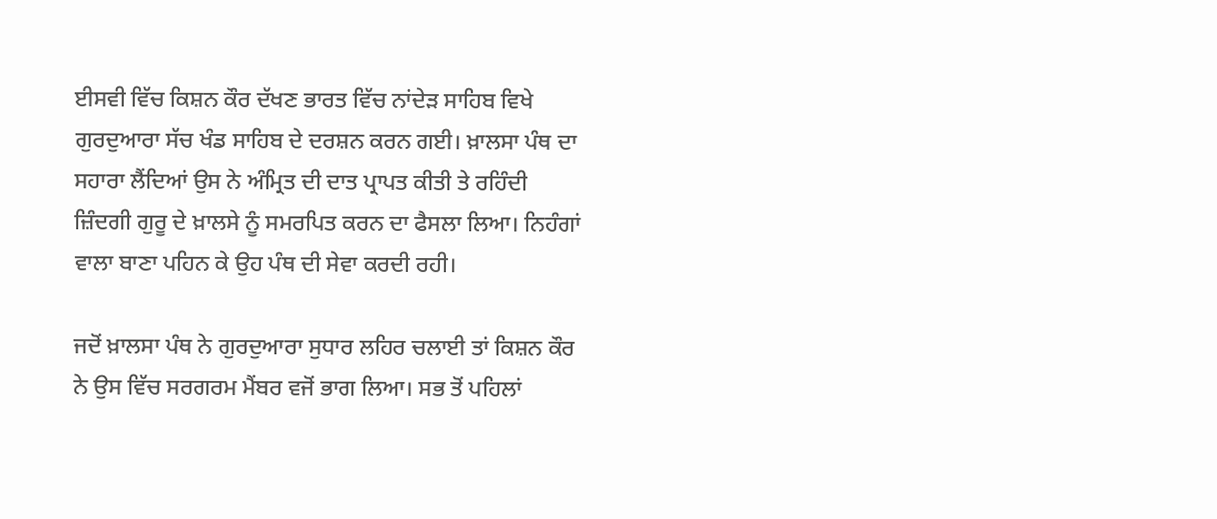ਈਸਵੀ ਵਿੱਚ ਕਿਸ਼ਨ ਕੌਰ ਦੱਖਣ ਭਾਰਤ ਵਿੱਚ ਨਾਂਦੇੜ ਸਾਹਿਬ ਵਿਖੇ ਗੁਰਦੁਆਰਾ ਸੱਚ ਖੰਡ ਸਾਹਿਬ ਦੇ ਦਰਸ਼ਨ ਕਰਨ ਗਈ। ਖ਼ਾਲਸਾ ਪੰਥ ਦਾ ਸਹਾਰਾ ਲੈਂਦਿਆਂ ਉਸ ਨੇ ਅੰਮ੍ਰਿਤ ਦੀ ਦਾਤ ਪ੍ਰਾਪਤ ਕੀਤੀ ਤੇ ਰਹਿੰਦੀ ਜ਼ਿੰਦਗੀ ਗੁਰੂ ਦੇ ਖ਼ਾਲਸੇ ਨੂੰ ਸਮਰਪਿਤ ਕਰਨ ਦਾ ਫੈਸਲਾ ਲਿਆ। ਨਿਹੰਗਾਂ ਵਾਲਾ ਬਾਣਾ ਪਹਿਨ ਕੇ ਉਹ ਪੰਥ ਦੀ ਸੇਵਾ ਕਰਦੀ ਰਹੀ।

ਜਦੋਂ ਖ਼ਾਲਸਾ ਪੰਥ ਨੇ ਗੁਰਦੁਆਰਾ ਸੁਧਾਰ ਲਹਿਰ ਚਲਾਈ ਤਾਂ ਕਿਸ਼ਨ ਕੌਰ ਨੇ ਉਸ ਵਿੱਚ ਸਰਗਰਮ ਮੈਂਬਰ ਵਜੋਂ ਭਾਗ ਲਿਆ। ਸਭ ਤੋਂ ਪਹਿਲਾਂ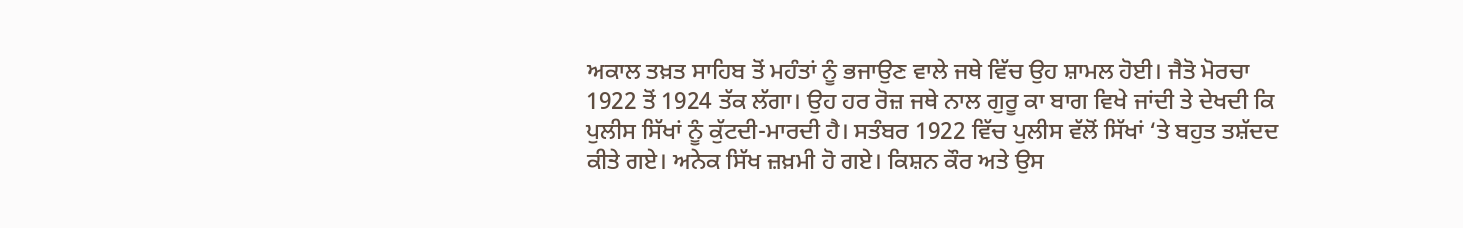ਅਕਾਲ ਤਖ਼ਤ ਸਾਹਿਬ ਤੋਂ ਮਹੰਤਾਂ ਨੂੰ ਭਜਾਉਣ ਵਾਲੇ ਜਥੇ ਵਿੱਚ ਉਹ ਸ਼ਾਮਲ ਹੋਈ। ਜੈਤੋ ਮੋਰਚਾ 1922 ਤੋਂ 1924 ਤੱਕ ਲੱਗਾ। ਉਹ ਹਰ ਰੋਜ਼ ਜਥੇ ਨਾਲ ਗੁਰੂ ਕਾ ਬਾਗ ਵਿਖੇ ਜਾਂਦੀ ਤੇ ਦੇਖਦੀ ਕਿ ਪੁਲੀਸ ਸਿੱਖਾਂ ਨੂੰ ਕੁੱਟਦੀ-ਮਾਰਦੀ ਹੈ। ਸਤੰਬਰ 1922 ਵਿੱਚ ਪੁਲੀਸ ਵੱਲੋਂ ਸਿੱਖਾਂ ‘ਤੇ ਬਹੁਤ ਤਸ਼ੱਦਦ ਕੀਤੇ ਗਏ। ਅਨੇਕ ਸਿੱਖ ਜ਼ਖ਼ਮੀ ਹੋ ਗਏ। ਕਿਸ਼ਨ ਕੌਰ ਅਤੇ ਉਸ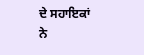ਦੇ ਸਹਾਇਕਾਂ ਨੇ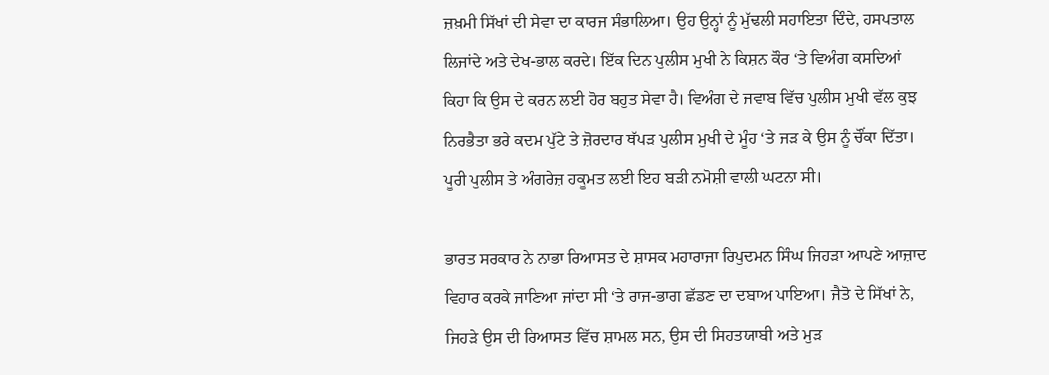ਜ਼ਖ਼ਮੀ ਸਿੱਖਾਂ ਦੀ ਸੇਵਾ ਦਾ ਕਾਰਜ ਸੰਭਾਲਿਆ। ਉਹ ਉਨ੍ਹਾਂ ਨੂੰ ਮੁੱਢਲੀ ਸਹਾਇਤਾ ਦਿੰਦੇ, ਹਸਪਤਾਲ ਲਿਜਾਂਦੇ ਅਤੇ ਦੇਖ-ਭਾਲ ਕਰਦੇ। ਇੱਕ ਦਿਨ ਪੁਲੀਸ ਮੁਖੀ ਨੇ ਕਿਸ਼ਨ ਕੌਰ ‘ਤੇ ਵਿਅੰਗ ਕਸਦਿਆਂ ਕਿਹਾ ਕਿ ਉਸ ਦੇ ਕਰਨ ਲਈ ਹੋਰ ਬਹੁਤ ਸੇਵਾ ਹੈ। ਵਿਅੰਗ ਦੇ ਜਵਾਬ ਵਿੱਚ ਪੁਲੀਸ ਮੁਖੀ ਵੱਲ ਕੁਝ ਨਿਰਭੈਤਾ ਭਰੇ ਕਦਮ ਪੁੱਟੇ ਤੇ ਜ਼ੋਰਦਾਰ ਥੱਪੜ ਪੁਲੀਸ ਮੁਖੀ ਦੇ ਮੂੰਹ ‘ਤੇ ਜੜ ਕੇ ਉਸ ਨੂੰ ਚੌਂਕਾ ਦਿੱਤਾ। ਪੂਰੀ ਪੁਲੀਸ ਤੇ ਅੰਗਰੇਜ਼ ਹਕੂਮਤ ਲਈ ਇਹ ਬੜੀ ਨਮੋਸ਼ੀ ਵਾਲੀ ਘਟਨਾ ਸੀ।

ਭਾਰਤ ਸਰਕਾਰ ਨੇ ਨਾਭਾ ਰਿਆਸਤ ਦੇ ਸ਼ਾਸਕ ਮਹਾਰਾਜਾ ਰਿਪੁਦਮਨ ਸਿੰਘ ਜਿਹੜਾ ਆਪਣੇ ਆਜ਼ਾਦ ਵਿਹਾਰ ਕਰਕੇ ਜਾਣਿਆ ਜਾਂਦਾ ਸੀ ‘ਤੇ ਰਾਜ-ਭਾਗ ਛੱਡਣ ਦਾ ਦਬਾਅ ਪਾਇਆ। ਜੈਤੋ ਦੇ ਸਿੱਖਾਂ ਨੇ, ਜਿਹੜੇ ਉਸ ਦੀ ਰਿਆਸਤ ਵਿੱਚ ਸ਼ਾਮਲ ਸਨ, ਉਸ ਦੀ ਸਿਹਤਯਾਬੀ ਅਤੇ ਮੁੜ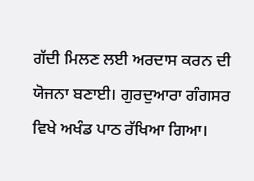ਗੱਦੀ ਮਿਲਣ ਲਈ ਅਰਦਾਸ ਕਰਨ ਦੀ ਯੋਜਨਾ ਬਣਾਈ। ਗੁਰਦੁਆਰਾ ਗੰਗਸਰ ਵਿਖੇ ਅਖੰਡ ਪਾਠ ਰੱਖਿਆ ਗਿਆ।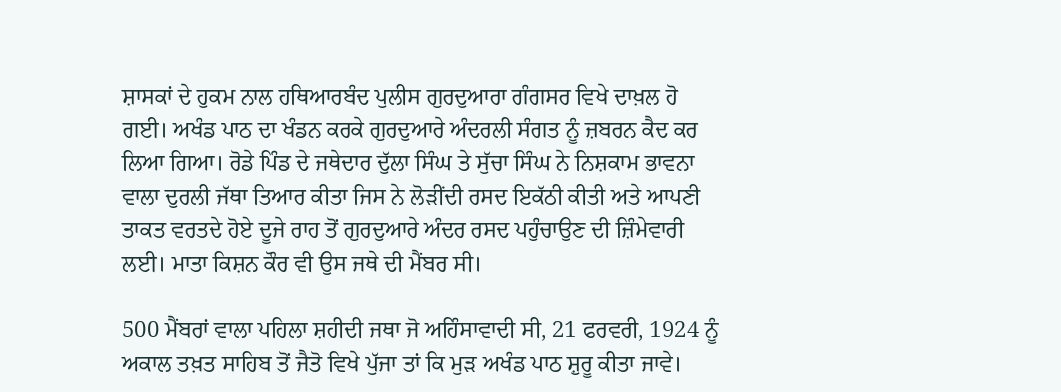ਸ਼ਾਸਕਾਂ ਦੇ ਹੁਕਮ ਨਾਲ ਹਥਿਆਰਬੰਦ ਪੁਲੀਸ ਗੁਰਦੁਆਰਾ ਗੰਗਸਰ ਵਿਖੇ ਦਾਖ਼ਲ ਹੋ ਗਈ। ਅਖੰਡ ਪਾਠ ਦਾ ਖੰਡਨ ਕਰਕੇ ਗੁਰਦੁਆਰੇ ਅੰਦਰਲੀ ਸੰਗਤ ਨੂੰ ਜ਼ਬਰਨ ਕੈਦ ਕਰ ਲਿਆ ਗਿਆ। ਰੋਡੇ ਪਿੰਡ ਦੇ ਜਥੇਦਾਰ ਦੁੱਲਾ ਸਿੰਘ ਤੇ ਸੁੱਚਾ ਸਿੰਘ ਨੇ ਨਿਸ਼ਕਾਮ ਭਾਵਨਾ ਵਾਲਾ ਦੁਰਲੀ ਜੱਥਾ ਤਿਆਰ ਕੀਤਾ ਜਿਸ ਨੇ ਲੋੜੀਂਦੀ ਰਸਦ ਇਕੱਠੀ ਕੀਤੀ ਅਤੇ ਆਪਣੀ ਤਾਕਤ ਵਰਤਦੇ ਹੋਏ ਦੂਜੇ ਰਾਹ ਤੋਂ ਗੁਰਦੁਆਰੇ ਅੰਦਰ ਰਸਦ ਪਹੁੰਚਾਉਣ ਦੀ ਜ਼ਿੰਮੇਵਾਰੀ ਲਈ। ਮਾਤਾ ਕਿਸ਼ਨ ਕੌਰ ਵੀ ਉਸ ਜਥੇ ਦੀ ਮੈਂਬਰ ਸੀ।

500 ਮੈਂਬਰਾਂ ਵਾਲਾ ਪਹਿਲਾ ਸ਼ਹੀਦੀ ਜਥਾ ਜੋ ਅਹਿੰਸਾਵਾਦੀ ਸੀ, 21 ਫਰਵਰੀ, 1924 ਨੂੰ ਅਕਾਲ ਤਖ਼ਤ ਸਾਹਿਬ ਤੋਂ ਜੈਤੋ ਵਿਖੇ ਪੁੱਜਾ ਤਾਂ ਕਿ ਮੁੜ ਅਖੰਡ ਪਾਠ ਸ਼ੁਰੂ ਕੀਤਾ ਜਾਵੇ।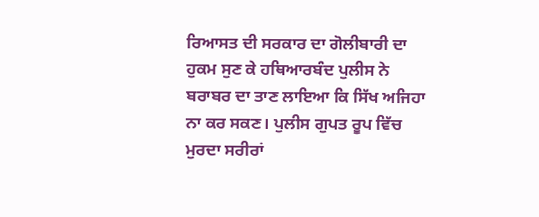ਰਿਆਸਤ ਦੀ ਸਰਕਾਰ ਦਾ ਗੋਲੀਬਾਰੀ ਦਾ ਹੁਕਮ ਸੁਣ ਕੇ ਹਥਿਆਰਬੰਦ ਪੁਲੀਸ ਨੇ ਬਰਾਬਰ ਦਾ ਤਾਣ ਲਾਇਆ ਕਿ ਸਿੱਖ ਅਜਿਹਾ ਨਾ ਕਰ ਸਕਣ। ਪੁਲੀਸ ਗੁਪਤ ਰੂਪ ਵਿੱਚ ਮੁਰਦਾ ਸਰੀਰਾਂ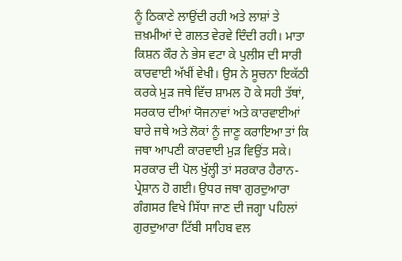ਨੂੰ ਠਿਕਾਣੇ ਲਾਉਂਦੀ ਰਹੀ ਅਤੇ ਲਾਸ਼ਾਂ ਤੇ ਜ਼ਖ਼ਮੀਆਂ ਦੇ ਗਲਤ ਵੇਰਵੇ ਦਿੰਦੀ ਰਹੀ। ਮਾਤਾ ਕਿਸ਼ਨ ਕੌਰ ਨੇ ਭੇਸ ਵਟਾ ਕੇ ਪੁਲੀਸ ਦੀ ਸਾਰੀ ਕਾਰਵਾਈ ਅੱਖੀਂ ਵੇਖੀ। ਉਸ ਨੇ ਸੂਚਨਾ ਇਕੱਠੀ ਕਰਕੇ ਮੁੜ ਜਥੇ ਵਿੱਚ ਸ਼ਾਮਲ ਹੋ ਕੇ ਸਹੀ ਤੱਥਾਂ, ਸਰਕਾਰ ਦੀਆਂ ਯੋਜਨਾਵਾਂ ਅਤੇ ਕਾਰਵਾਈਆਂ ਬਾਰੇ ਜਥੇ ਅਤੇ ਲੋਕਾਂ ਨੂੰ ਜਾਣੂ ਕਰਾਇਆ ਤਾਂ ਕਿ ਜਥਾ ਆਪਣੀ ਕਾਰਵਾਈ ਮੁੜ ਵਿਉਂਤ ਸਕੇ। ਸਰਕਾਰ ਦੀ ਪੋਲ ਖੁੱਲ੍ਹੀ ਤਾਂ ਸਰਕਾਰ ਹੈਰਾਨ-ਪ੍ਰੇਸ਼ਾਨ ਹੋ ਗਈ। ਉਧਰ ਜਥਾ ਗੁਰਦੁਆਰਾ ਗੰਗਸਰ ਵਿਖੇ ਸਿੱਧਾ ਜਾਣ ਦੀ ਜਗ੍ਹਾ ਪਹਿਲਾਂ ਗੁਰਦੁਆਰਾ ਟਿੱਬੀ ਸਾਹਿਬ ਵਲ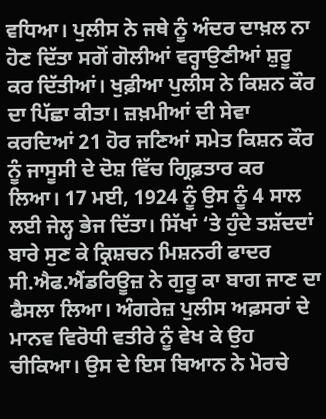ਵਧਿਆ। ਪੁਲੀਸ ਨੇ ਜਥੇ ਨੂੰ ਅੰਦਰ ਦਾਖ਼ਲ ਨਾ ਹੋਣ ਦਿੱਤਾ ਸਗੋਂ ਗੋਲੀਆਂ ਵਰ੍ਹਾਉਣੀਆਂ ਸ਼ੁਰੂ ਕਰ ਦਿੱਤੀਆਂ। ਖੁਫ਼ੀਆ ਪੁਲੀਸ ਨੇ ਕਿਸ਼ਨ ਕੌਰ ਦਾ ਪਿੱਛਾ ਕੀਤਾ। ਜ਼ਖ਼ਮੀਆਂ ਦੀ ਸੇਵਾ ਕਰਦਿਆਂ 21 ਹੋਰ ਜਣਿਆਂ ਸਮੇਤ ਕਿਸ਼ਨ ਕੌਰ ਨੂੰ ਜਾਸੂਸੀ ਦੇ ਦੋਸ਼ ਵਿੱਚ ਗ੍ਰਿਫ਼ਤਾਰ ਕਰ ਲਿਆ। 17 ਮਈ, 1924 ਨੂੰ ਉਸ ਨੂੰ 4 ਸਾਲ ਲਈ ਜੇਲ੍ਹ ਭੇਜ ਦਿੱਤਾ। ਸਿੱਖਾਂ ‘ਤੇ ਹੁੰਦੇ ਤਸ਼ੱਦਦਾਂ ਬਾਰੇ ਸੁਣ ਕੇ ਕ੍ਰਿਸ਼ਚਨ ਮਿਸ਼ਨਰੀ ਫਾਦਰ ਸੀ.ਐਫ.ਐਂਡਰਿਊਜ਼ ਨੇ ਗੁਰੂ ਕਾ ਬਾਗ ਜਾਣ ਦਾ ਫੈਸਲਾ ਲਿਆ। ਅੰਗਰੇਜ਼ ਪੁਲੀਸ ਅਫ਼ਸਰਾਂ ਦੇ ਮਾਨਵ ਵਿਰੋਧੀ ਵਤੀਰੇ ਨੂੰ ਵੇਖ ਕੇ ਉਹ ਚੀਕਿਆ। ਉਸ ਦੇ ਇਸ ਬਿਆਨ ਨੇ ਮੋਰਚੇ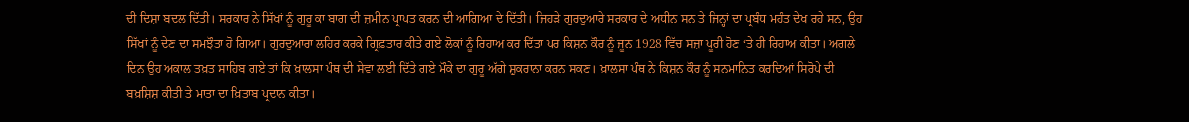ਦੀ ਦਿਸ਼ਾ ਬਦਲ ਦਿੱਤੀ। ਸਰਕਾਰ ਨੇ ਸਿੱਖਾਂ ਨੂੰ ਗੁਰੂ ਕਾ ਬਾਗ ਦੀ ਜ਼ਮੀਨ ਪ੍ਰਾਪਤ ਕਰਨ ਦੀ ਆਗਿਆ ਦੇ ਦਿੱਤੀ। ਜਿਹੜੇ ਗੁਰਦੁਆਰੇ ਸਰਕਾਰ ਦੇ ਅਧੀਨ ਸਨ ਤੇ ਜਿਨ੍ਹਾਂ ਦਾ ਪ੍ਰਬੰਧ ਮਹੰਤ ਦੇਖ ਰਹੇ ਸਨ, ਉਹ ਸਿੱਖਾਂ ਨੂੰ ਦੇਣ ਦਾ ਸਮਝੌਤਾ ਹੋ ਗਿਆ। ਗੁਰਦੁਆਰਾ ਲਹਿਰ ਕਰਕੇ ਗ੍ਰਿਫ਼ਤਾਰ ਕੀਤੇ ਗਏ ਲੋਕਾਂ ਨੂੰ ਰਿਹਾਅ ਕਰ ਦਿੱਤਾ ਪਰ ਕਿਸ਼ਨ ਕੌਰ ਨੂੰ ਜੂਨ 1928 ਵਿੱਚ ਸਜ਼ਾ ਪੂਰੀ ਹੋਣ ‘ਤੇ ਹੀ ਰਿਹਾਅ ਕੀਤਾ। ਅਗਲੇ ਦਿਨ ਉਹ ਅਕਾਲ ਤਖ਼ਤ ਸਾਹਿਬ ਗਏ ਤਾਂ ਕਿ ਖ਼ਾਲਸਾ ਪੰਥ ਦੀ ਸੇਵਾ ਲਈ ਦਿੱਤੇ ਗਏ ਮੌਕੇ ਦਾ ਗੁਰੂ ਅੱਗੇ ਸ਼ੁਕਰਾਨਾ ਕਰਨ ਸਕਣ। ਖ਼ਾਲਸਾ ਪੰਥ ਨੇ ਕਿਸ਼ਨ ਕੌਰ ਨੂੰ ਸਨਮਾਨਿਤ ਕਰਦਿਆਂ ਸਿਰੋਪੇ ਦੀ ਬਖ਼ਸ਼ਿਸ਼ ਕੀਤੀ ਤੇ ਮਾਤਾ ਦਾ ਖ਼ਿਤਾਬ ਪ੍ਰਦਾਨ ਕੀਤਾ।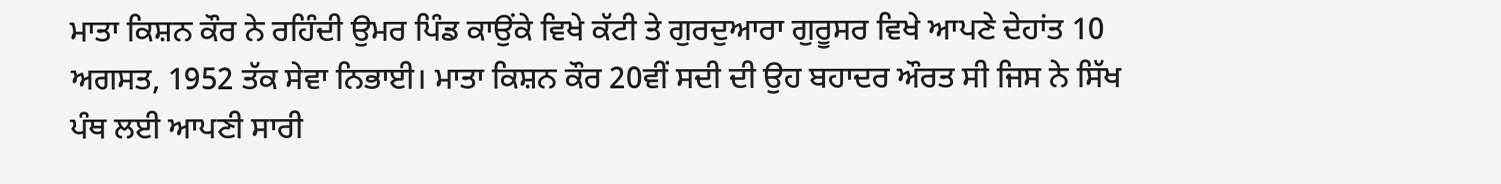ਮਾਤਾ ਕਿਸ਼ਨ ਕੌਰ ਨੇ ਰਹਿੰਦੀ ਉਮਰ ਪਿੰਡ ਕਾਉਂਕੇ ਵਿਖੇ ਕੱਟੀ ਤੇ ਗੁਰਦੁਆਰਾ ਗੁਰੂਸਰ ਵਿਖੇ ਆਪਣੇ ਦੇਹਾਂਤ 10 ਅਗਸਤ, 1952 ਤੱਕ ਸੇਵਾ ਨਿਭਾਈ। ਮਾਤਾ ਕਿਸ਼ਨ ਕੌਰ 20ਵੀਂ ਸਦੀ ਦੀ ਉਹ ਬਹਾਦਰ ਔਰਤ ਸੀ ਜਿਸ ਨੇ ਸਿੱਖ ਪੰਥ ਲਈ ਆਪਣੀ ਸਾਰੀ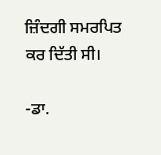ਜ਼ਿੰਦਗੀ ਸਮਰਪਿਤ ਕਰ ਦਿੱਤੀ ਸੀ।

-ਡਾ.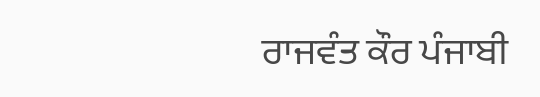ਰਾਜਵੰਤ ਕੌਰ ਪੰਜਾਬੀ